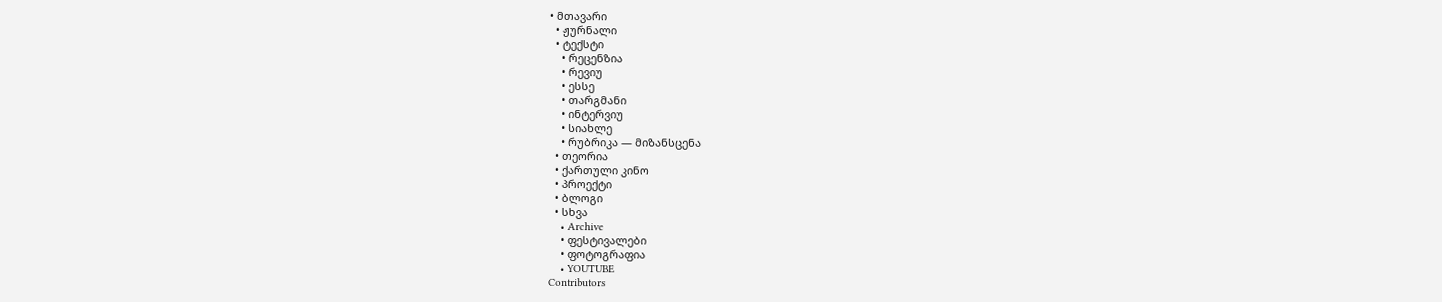• მთავარი
  • ჟურნალი
  • ტექსტი
    • რეცენზია
    • რევიუ
    • ესსე
    • თარგმანი
    • ინტერვიუ
    • სიახლე
    • რუბრიკა — მიზანსცენა
  • თეორია
  • ქართული კინო
  • პროექტი
  • ბლოგი
  • სხვა
    • Archive
    • ფესტივალები
    • ფოტოგრაფია
    • YOUTUBE
Contributors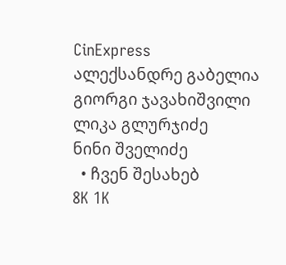CinExpress
ალექსანდრე გაბელია
გიორგი ჯავახიშვილი
ლიკა გლურჯიძე
ნინი შველიძე
  • ჩვენ შესახებ
8K 1K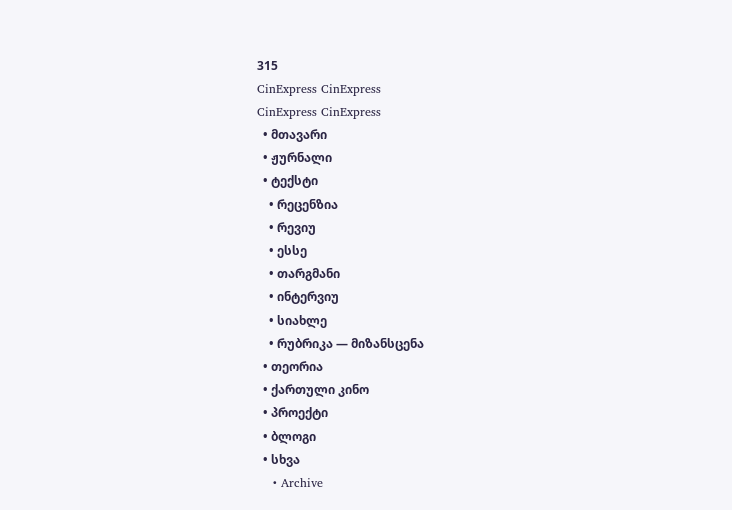315
CinExpress CinExpress
CinExpress CinExpress
  • მთავარი
  • ჟურნალი
  • ტექსტი
    • რეცენზია
    • რევიუ
    • ესსე
    • თარგმანი
    • ინტერვიუ
    • სიახლე
    • რუბრიკა — მიზანსცენა
  • თეორია
  • ქართული კინო
  • პროექტი
  • ბლოგი
  • სხვა
    • Archive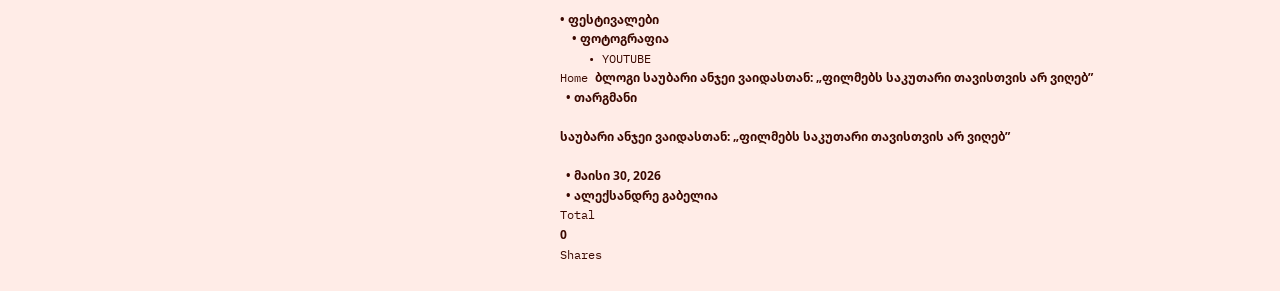• ფესტივალები
    • ფოტოგრაფია
    • YOUTUBE
Home ბლოგი საუბარი ანჯეი ვაიდასთან: „ფილმებს საკუთარი თავისთვის არ ვიღებ”
  • თარგმანი

საუბარი ანჯეი ვაიდასთან: „ფილმებს საკუთარი თავისთვის არ ვიღებ”

  • მაისი 30, 2026
  • ალექსანდრე გაბელია
Total
0
Shares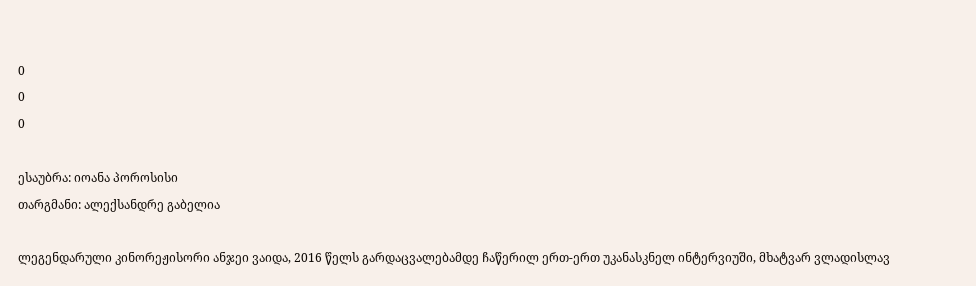0
0
0

ესაუბრა: იოანა პოროსისი
თარგმანი: ალექსანდრე გაბელია

ლეგენდარული კინორეჟისორი ანჯეი ვაიდა, 2016 წელს გარდაცვალებამდე ჩაწერილ ერთ-ერთ უკანასკნელ ინტერვიუში, მხატვარ ვლადისლავ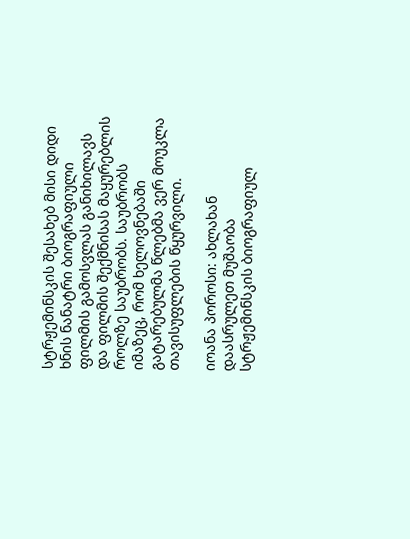სტრჟემინსკის შესახებ მისი დიდი ხნის ნანატრი ბიოგრაფიული ფილმის გამოსვლას განიხილავს და ფილმის შექმნისას მაყურებლის როლზე საუბრობს. საუბრობს იმაზეც, რომ ხელოვნებაში გატარებულმა წლებმა ვერ მოუკლა თავისუფლების წყურვილი.

იოანა პოროსი: ახლახან დაასრულეთ მუშაობა სტრჟემინსკის ბიოგრაფიულ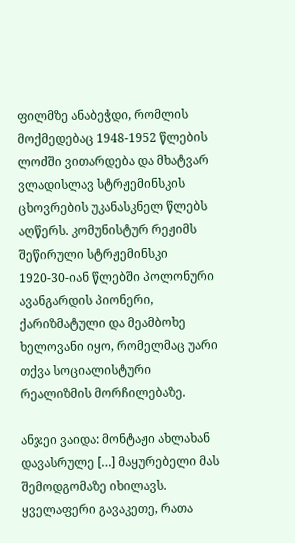ფილმზე ანაბეჭდი, რომლის მოქმედებაც 1948-1952 წლების ლოძში ვითარდება და მხატვარ ვლადისლავ სტრჟემინსკის ცხოვრების უკანასკნელ წლებს აღწერს. კომუნისტურ რეჟიმს შეწირული სტრჟემინსკი 1920-30-იან წლებში პოლონური ავანგარდის პიონერი, ქარიზმატული და მეამბოხე ხელოვანი იყო, რომელმაც უარი თქვა სოციალისტური რეალიზმის მორჩილებაზე.

ანჯეი ვაიდა: მონტაჟი ახლახან დავასრულე […] მაყურებელი მას შემოდგომაზე იხილავს. ყველაფერი გავაკეთე, რათა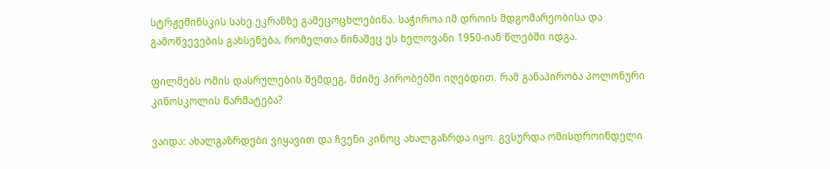სტრჟემინსკის სახე ეკრანზე გამეცოცხლებინა. საჭიროა იმ დროის მდგომარეობისა და გამოწვევების გახსენება, რომელთა წინაშეც ეს ხელოვანი 1950-იან წლებში იდგა.

ფილმებს ომის დასრულების შემდეგ, მძიმე პირობებში იღებდით. რამ განაპირობა პოლონური კინოსკოლის წარმატება?

ვაიდა: ახალგაზრდები ვიყავით და ჩვენი კინოც ახალგაზრდა იყო. გვსურდა ომისდროინდელი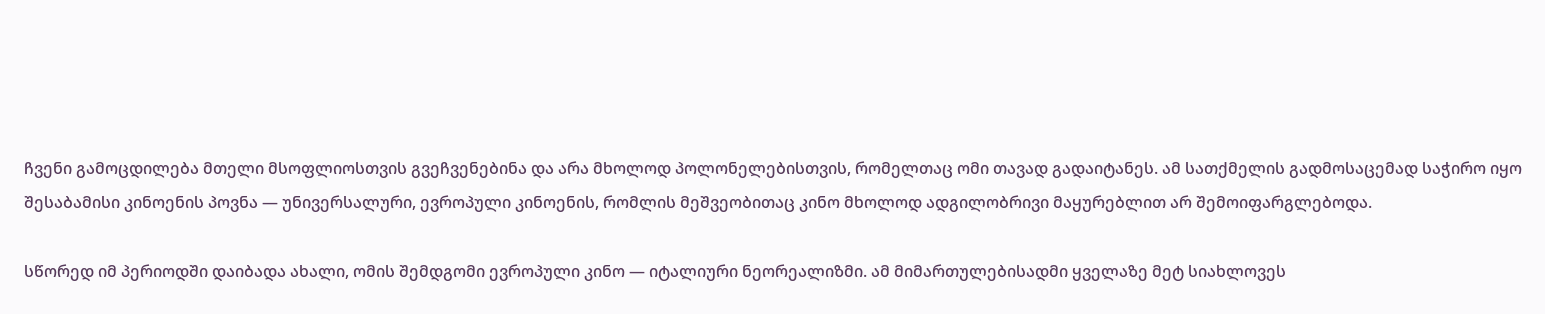ჩვენი გამოცდილება მთელი მსოფლიოსთვის გვეჩვენებინა და არა მხოლოდ პოლონელებისთვის, რომელთაც ომი თავად გადაიტანეს. ამ სათქმელის გადმოსაცემად საჭირო იყო შესაბამისი კინოენის პოვნა — უნივერსალური, ევროპული კინოენის, რომლის მეშვეობითაც კინო მხოლოდ ადგილობრივი მაყურებლით არ შემოიფარგლებოდა.

სწორედ იმ პერიოდში დაიბადა ახალი, ომის შემდგომი ევროპული კინო — იტალიური ნეორეალიზმი. ამ მიმართულებისადმი ყველაზე მეტ სიახლოვეს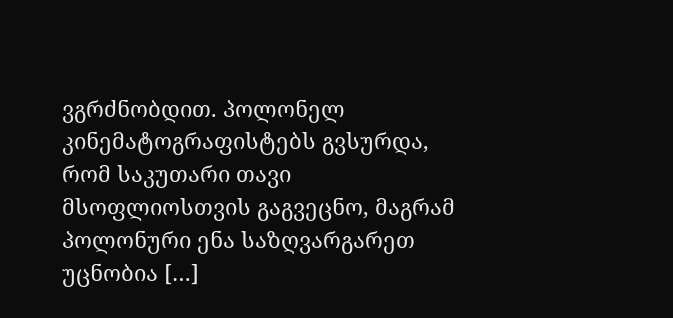ვგრძნობდით. პოლონელ კინემატოგრაფისტებს გვსურდა, რომ საკუთარი თავი მსოფლიოსთვის გაგვეცნო, მაგრამ პოლონური ენა საზღვარგარეთ უცნობია […]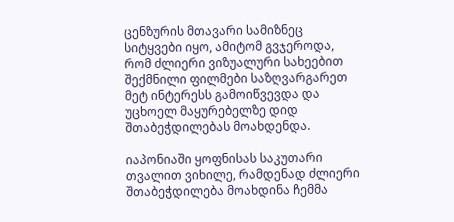ცენზურის მთავარი სამიზნეც სიტყვები იყო, ამიტომ გვჯეროდა, რომ ძლიერი ვიზუალური სახეებით შექმნილი ფილმები საზღვარგარეთ მეტ ინტერესს გამოიწვევდა და უცხოელ მაყურებელზე დიდ შთაბეჭდილებას მოახდენდა.

იაპონიაში ყოფნისას საკუთარი თვალით ვიხილე, რამდენად ძლიერი შთაბეჭდილება მოახდინა ჩემმა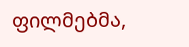ფილმებმა,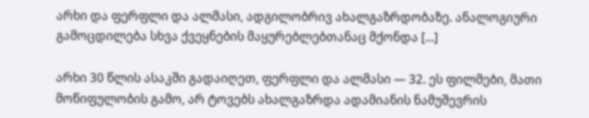არხი და ფერფლი და ალმასი, ადგილობრივ ახალგაზრდობაზე. ანალოგიური გამოცდილება სხვა ქვეყნების მაყურებლებთანაც მქონდა […]

არხი 30 წლის ასაკში გადაიღეთ, ფერფლი და ალმასი — 32. ეს ფილმები, მათი მოწიფულობის გამო, არ ტოვებს ახალგაზრდა ადამიანის ნამუშევრის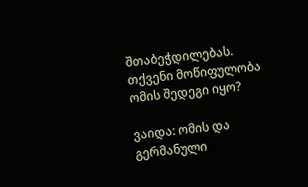შთაბეჭდილებას. თქვენი მოწიფულობა ომის შედეგი იყო?

ვაიდა: ომის და გერმანული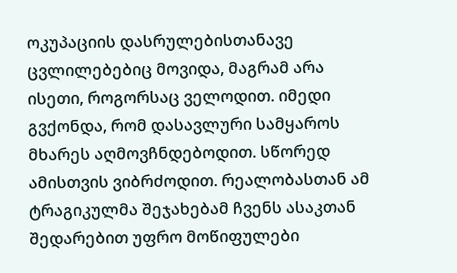ოკუპაციის დასრულებისთანავე ცვლილებებიც მოვიდა, მაგრამ არა ისეთი, როგორსაც ველოდით. იმედი გვქონდა, რომ დასავლური სამყაროს მხარეს აღმოვჩნდებოდით. სწორედ ამისთვის ვიბრძოდით. რეალობასთან ამ ტრაგიკულმა შეჯახებამ ჩვენს ასაკთან შედარებით უფრო მოწიფულები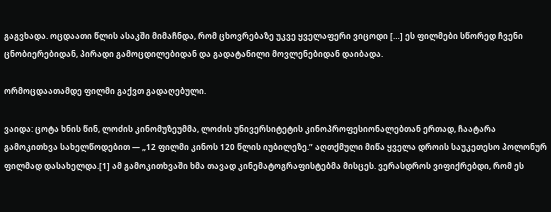გაგვხადა. ოცდაათი წლის ასაკში მიმაჩნდა, რომ ცხოვრებაზე უკვე ყველაფერი ვიცოდი […] ეს ფილმები სწორედ ჩვენი ცნობიერებიდან, პირადი გამოცდილებიდან და გადატანილი მოვლენებიდან დაიბადა.

ორმოცდაათამდე ფილმი გაქვთ გადაღებული.

ვაიდა: ცოტა ხნის წინ, ლოძის კინომუზეუმმა, ლოძის უნივერსიტეტის კინოპროფესიონალებთან ერთად, ჩაატარა გამოკითხვა სახელწოდებით — „12 ფილმი კინოს 120 წლის იუბილეზე.” აღთქმული მიწა ყველა დროის საუკეთესო პოლონურ ფილმად დასახელდა.[1] ამ გამოკითხვაში ხმა თავად კინემატოგრაფისტებმა მისცეს. ვერასდროს ვიფიქრებდი, რომ ეს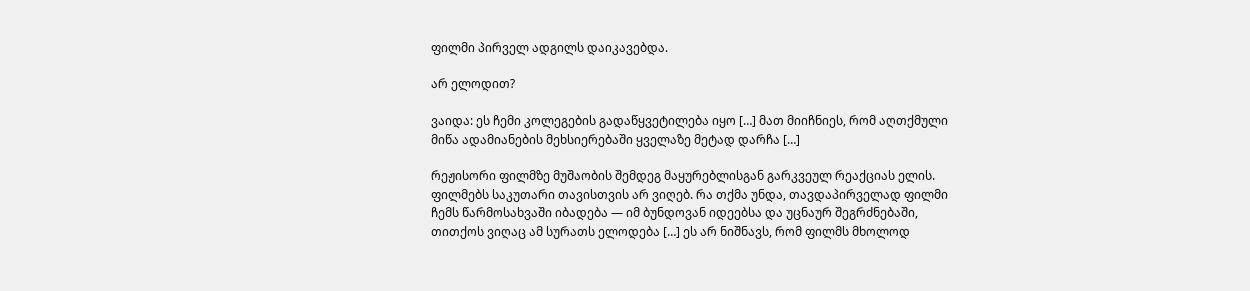ფილმი პირველ ადგილს დაიკავებდა.

არ ელოდით?

ვაიდა: ეს ჩემი კოლეგების გადაწყვეტილება იყო […] მათ მიიჩნიეს, რომ აღთქმული მიწა ადამიანების მეხსიერებაში ყველაზე მეტად დარჩა […]

რეჟისორი ფილმზე მუშაობის შემდეგ მაყურებლისგან გარკვეულ რეაქციას ელის. ფილმებს საკუთარი თავისთვის არ ვიღებ. რა თქმა უნდა, თავდაპირველად ფილმი ჩემს წარმოსახვაში იბადება — იმ ბუნდოვან იდეებსა და უცნაურ შეგრძნებაში, თითქოს ვიღაც ამ სურათს ელოდება […] ეს არ ნიშნავს, რომ ფილმს მხოლოდ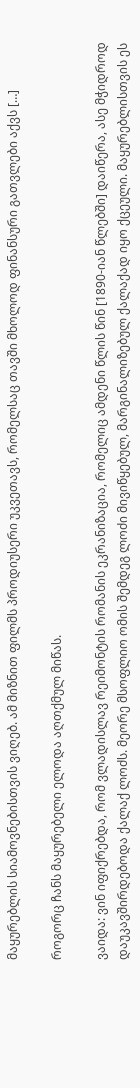მაყურებლის სიამოვნებისთვის ვიღებ. ამ მიზნით ფილმს პროდიუსერი უკვეთავს, რომელსაც თავში მხოლოდ ფინანსური გათვლები აქვს […]

როგორც ჩანს მაყურებელი ელოდა აღთქმულ მიწას.

ვაიდა: ვინ იფიქრებდა, რომ ვლადისლავ რეიმონტის რომანის ეკრანიზაცია, რომელიც ამდენი წლის წინ [1890-იან წლებში] დაიწერა, ასე მჭიდროდ დაუკავშირდებოდა ქალაქ ლოძს. მეორე მსოფლიო ომის შემდეგ ლოძი მივიწყებულ, მარგინალიზებულ ქალაქად იყო ქცეული. მაყურებლისთვის ეს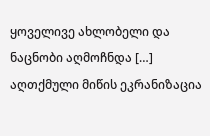ყოველივე ახლობელი და ნაცნობი აღმოჩნდა […] აღთქმული მიწის ეკრანიზაცია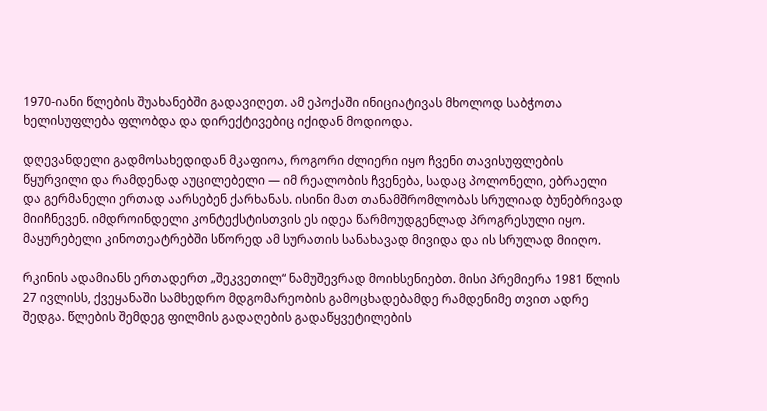1970-იანი წლების შუახანებში გადავიღეთ. ამ ეპოქაში ინიციატივას მხოლოდ საბჭოთა ხელისუფლება ფლობდა და დირექტივებიც იქიდან მოდიოდა.

დღევანდელი გადმოსახედიდან მკაფიოა, როგორი ძლიერი იყო ჩვენი თავისუფლების წყურვილი და რამდენად აუცილებელი — იმ რეალობის ჩვენება, სადაც პოლონელი, ებრაელი და გერმანელი ერთად აარსებენ ქარხანას. ისინი მათ თანამშრომლობას სრულიად ბუნებრივად მიიჩნევენ. იმდროინდელი კონტექსტისთვის ეს იდეა წარმოუდგენლად პროგრესული იყო. მაყურებელი კინოთეატრებში სწორედ ამ სურათის სანახავად მივიდა და ის სრულად მიიღო.

რკინის ადამიანს ერთადერთ „შეკვეთილ“ ნამუშევრად მოიხსენიებთ. მისი პრემიერა 1981 წლის 27 ივლისს, ქვეყანაში სამხედრო მდგომარეობის გამოცხადებამდე რამდენიმე თვით ადრე შედგა. წლების შემდეგ ფილმის გადაღების გადაწყვეტილების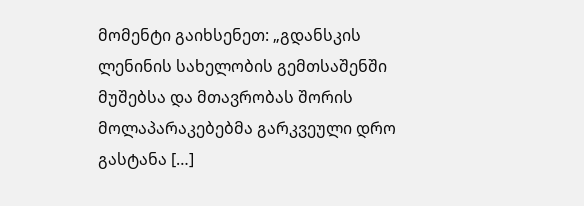მომენტი გაიხსენეთ: „გდანსკის ლენინის სახელობის გემთსაშენში მუშებსა და მთავრობას შორის მოლაპარაკებებმა გარკვეული დრო გასტანა […]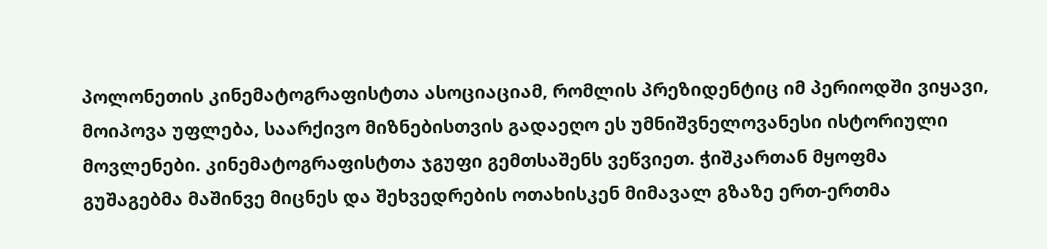პოლონეთის კინემატოგრაფისტთა ასოციაციამ, რომლის პრეზიდენტიც იმ პერიოდში ვიყავი, მოიპოვა უფლება, საარქივო მიზნებისთვის გადაეღო ეს უმნიშვნელოვანესი ისტორიული მოვლენები. კინემატოგრაფისტთა ჯგუფი გემთსაშენს ვეწვიეთ. ჭიშკართან მყოფმა გუშაგებმა მაშინვე მიცნეს და შეხვედრების ოთახისკენ მიმავალ გზაზე ერთ-ერთმა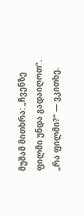მუშამ მითხრა: „ჩვენზე ფილმი უნდა გადაიღოთ“. „რა ფილმი?“ — ვკითხე.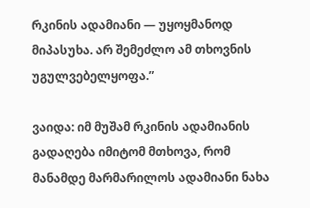რკინის ადამიანი — უყოყმანოდ მიპასუხა. არ შემეძლო ამ თხოვნის უგულვებელყოფა.”

ვაიდა: იმ მუშამ რკინის ადამიანის გადაღება იმიტომ მთხოვა, რომ მანამდე მარმარილოს ადამიანი ნახა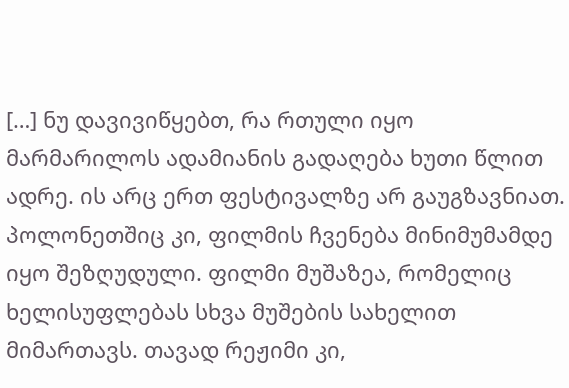[…] ნუ დავივიწყებთ, რა რთული იყო მარმარილოს ადამიანის გადაღება ხუთი წლით ადრე. ის არც ერთ ფესტივალზე არ გაუგზავნიათ. პოლონეთშიც კი, ფილმის ჩვენება მინიმუმამდე იყო შეზღუდული. ფილმი მუშაზეა, რომელიც ხელისუფლებას სხვა მუშების სახელით მიმართავს. თავად რეჟიმი კი,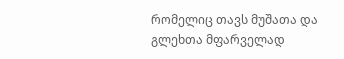რომელიც თავს მუშათა და გლეხთა მფარველად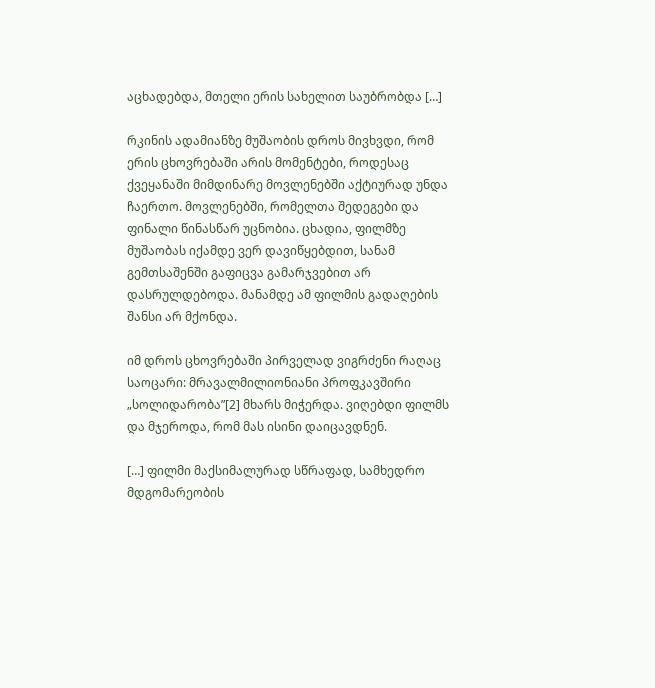აცხადებდა, მთელი ერის სახელით საუბრობდა […]

რკინის ადამიანზე მუშაობის დროს მივხვდი, რომ ერის ცხოვრებაში არის მომენტები, როდესაც ქვეყანაში მიმდინარე მოვლენებში აქტიურად უნდა ჩაერთო. მოვლენებში, რომელთა შედეგები და ფინალი წინასწარ უცნობია. ცხადია, ფილმზე მუშაობას იქამდე ვერ დავიწყებდით, სანამ გემთსაშენში გაფიცვა გამარჯვებით არ დასრულდებოდა. მანამდე ამ ფილმის გადაღების შანსი არ მქონდა.

იმ დროს ცხოვრებაში პირველად ვიგრძენი რაღაც საოცარი: მრავალმილიონიანი პროფკავშირი „სოლიდარობა”[2] მხარს მიჭერდა. ვიღებდი ფილმს და მჯეროდა, რომ მას ისინი დაიცავდნენ.

[…] ფილმი მაქსიმალურად სწრაფად, სამხედრო მდგომარეობის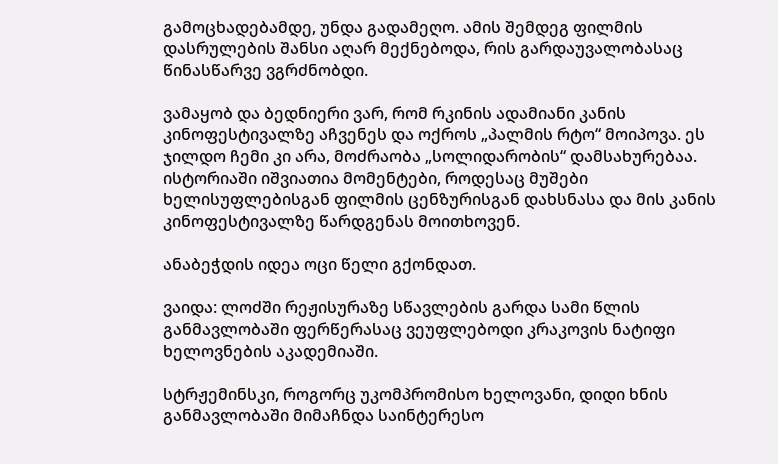გამოცხადებამდე, უნდა გადამეღო. ამის შემდეგ ფილმის დასრულების შანსი აღარ მექნებოდა, რის გარდაუვალობასაც წინასწარვე ვგრძნობდი.

ვამაყობ და ბედნიერი ვარ, რომ რკინის ადამიანი კანის კინოფესტივალზე აჩვენეს და ოქროს „პალმის რტო“ მოიპოვა. ეს ჯილდო ჩემი კი არა, მოძრაობა „სოლიდარობის“ დამსახურებაა. ისტორიაში იშვიათია მომენტები, როდესაც მუშები ხელისუფლებისგან ფილმის ცენზურისგან დახსნასა და მის კანის კინოფესტივალზე წარდგენას მოითხოვენ.

ანაბეჭდის იდეა ოცი წელი გქონდათ.

ვაიდა: ლოძში რეჟისურაზე სწავლების გარდა სამი წლის განმავლობაში ფერწერასაც ვეუფლებოდი კრაკოვის ნატიფი ხელოვნების აკადემიაში.

სტრჟემინსკი, როგორც უკომპრომისო ხელოვანი, დიდი ხნის განმავლობაში მიმაჩნდა საინტერესო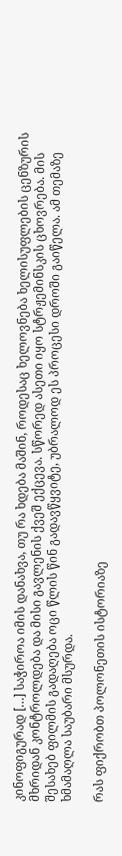კინოფიგურად […] საჭიროა იმის დანახვა, თუ რა ხდება მაშინ, როდესაც ხელოვნება ხელისუფლების ცენზურის მხრიდან კონტროლდება და მისი გავლენის ქვეშ ექცევა. სწორედ ასეთი იყო სტრჟემინსკის ცხოვრება. მის შესახებ ფილმის გადაღება ოცი წლის წინ გადავწყვიტე, უბრალოდ ეს პროცესი დროში გაიწელა. ამ თემაზე ხმამაღლა საუბარი მსურდა.

რას ფიქრობთ პოლონეთის ისტორიაზე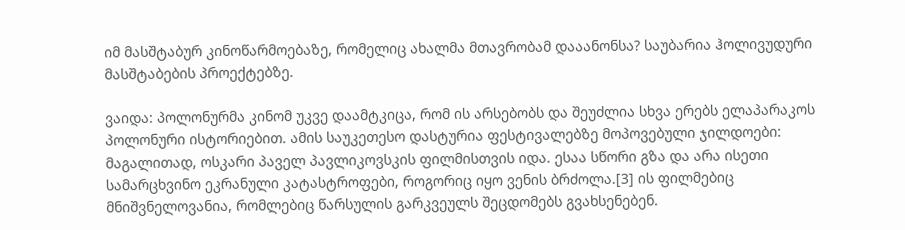იმ მასშტაბურ კინოწარმოებაზე, რომელიც ახალმა მთავრობამ დააანონსა? საუბარია ჰოლივუდური მასშტაბების პროექტებზე.

ვაიდა: პოლონურმა კინომ უკვე დაამტკიცა, რომ ის არსებობს და შეუძლია სხვა ერებს ელაპარაკოს პოლონური ისტორიებით. ამის საუკეთესო დასტურია ფესტივალებზე მოპოვებული ჯილდოები: მაგალითად, ოსკარი პაველ პავლიკოვსკის ფილმისთვის იდა. ესაა სწორი გზა და არა ისეთი სამარცხვინო ეკრანული კატასტროფები, როგორიც იყო ვენის ბრძოლა.[3] ის ფილმებიც მნიშვნელოვანია, რომლებიც წარსულის გარკვეულს შეცდომებს გვახსენებენ.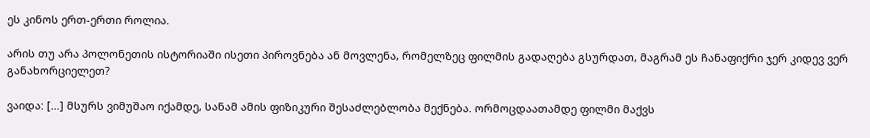ეს კინოს ერთ-ერთი როლია.

არის თუ არა პოლონეთის ისტორიაში ისეთი პიროვნება ან მოვლენა, რომელზეც ფილმის გადაღება გსურდათ, მაგრამ ეს ჩანაფიქრი ჯერ კიდევ ვერ განახორციელეთ?

ვაიდა: […] მსურს ვიმუშაო იქამდე, სანამ ამის ფიზიკური შესაძლებლობა მექნება. ორმოცდაათამდე ფილმი მაქვს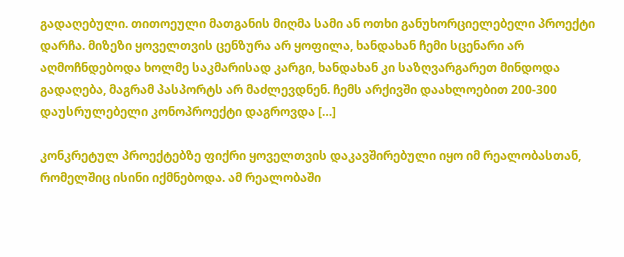გადაღებული. თითოეული მათგანის მიღმა სამი ან ოთხი განუხორციელებელი პროექტი დარჩა. მიზეზი ყოველთვის ცენზურა არ ყოფილა, ხანდახან ჩემი სცენარი არ აღმოჩნდებოდა ხოლმე საკმარისად კარგი, ხანდახან კი საზღვარგარეთ მინდოდა გადაღება, მაგრამ პასპორტს არ მაძლევდნენ. ჩემს არქივში დაახლოებით 200-300 დაუსრულებელი კონოპროექტი დაგროვდა […]

კონკრეტულ პროექტებზე ფიქრი ყოველთვის დაკავშირებული იყო იმ რეალობასთან, რომელშიც ისინი იქმნებოდა. ამ რეალობაში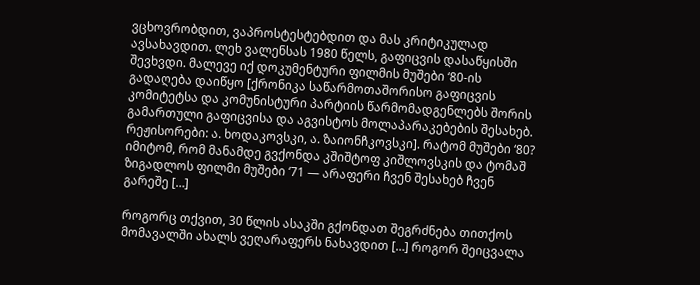ვცხოვრობდით, ვაპროსტესტებდით და მას კრიტიკულად ავსახავდით. ლეხ ვალენსას 1980 წელს, გაფიცვის დასაწყისში შევხვდი. მალევე იქ დოკუმენტური ფილმის მუშები ‘80-ის გადაღება დაიწყო [ქრონიკა საწარმოთაშორისო გაფიცვის კომიტეტსა და კომუნისტური პარტიის წარმომადგენლებს შორის გამართული გაფიცვისა და აგვისტოს მოლაპარაკებების შესახებ. რეჟისორები: ა. ხოდაკოვსკი, ა. ზაიონჩკოვსკი]. რატომ მუშები ‘80? იმიტომ, რომ მანამდე გვქონდა კშიშტოფ კიშლოვსკის და ტომაშ ზიგადლოს ფილმი მუშები ‘71 — არაფერი ჩვენ შესახებ ჩვენ გარეშე […]

როგორც თქვით, 30 წლის ასაკში გქონდათ შეგრძნება თითქოს მომავალში ახალს ვეღარაფერს ნახავდით […] როგორ შეიცვალა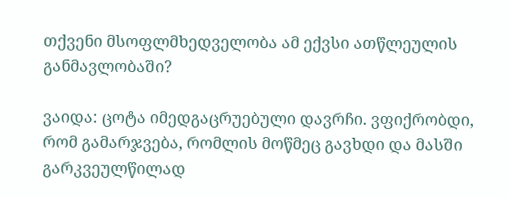თქვენი მსოფლმხედველობა ამ ექვსი ათწლეულის განმავლობაში?

ვაიდა: ცოტა იმედგაცრუებული დავრჩი. ვფიქრობდი, რომ გამარჯვება, რომლის მოწმეც გავხდი და მასში გარკვეულწილად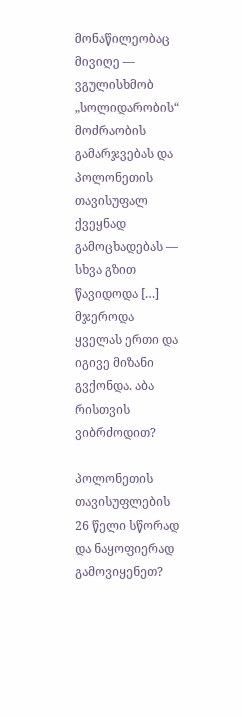მონაწილეობაც მივიღე — ვგულისხმობ „სოლიდარობის“ მოძრაობის გამარჯვებას და პოლონეთის თავისუფალ ქვეყნად გამოცხადებას — სხვა გზით წავიდოდა […] მჯეროდა ყველას ერთი და იგივე მიზანი გვქონდა. აბა რისთვის ვიბრძოდით?

პოლონეთის თავისუფლების 26 წელი სწორად და ნაყოფიერად გამოვიყენეთ?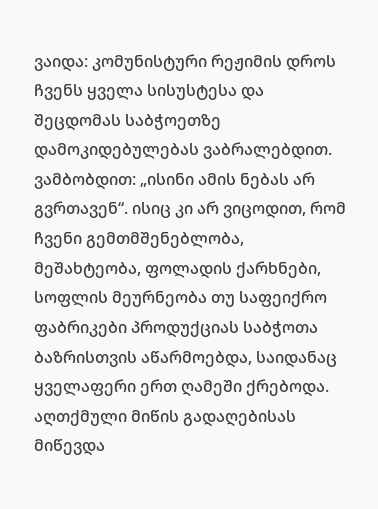ვაიდა: კომუნისტური რეჟიმის დროს ჩვენს ყველა სისუსტესა და შეცდომას საბჭოეთზე დამოკიდებულებას ვაბრალებდით. ვამბობდით: „ისინი ამის ნებას არ გვრთავენ“. ისიც კი არ ვიცოდით, რომ ჩვენი გემთმშენებლობა, მეშახტეობა, ფოლადის ქარხნები, სოფლის მეურნეობა თუ საფეიქრო ფაბრიკები პროდუქციას საბჭოთა ბაზრისთვის აწარმოებდა, საიდანაც ყველაფერი ერთ ღამეში ქრებოდა. აღთქმული მიწის გადაღებისას მიწევდა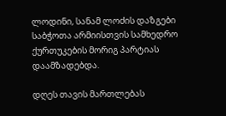ლოდინი, სანამ ლოძის დაზგები საბჭოთა არმიისთვის სამხედრო ქურთუკების მორიგ პარტიას დაამზადებდა.

დღეს თავის მართლებას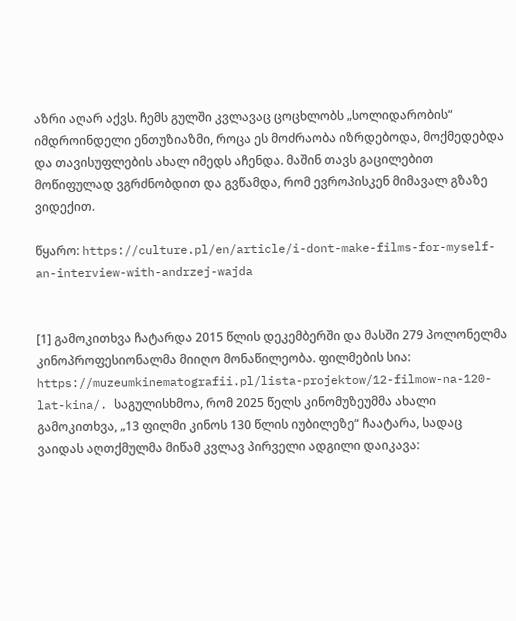აზრი აღარ აქვს. ჩემს გულში კვლავაც ცოცხლობს „სოლიდარობის“ იმდროინდელი ენთუზიაზმი, როცა ეს მოძრაობა იზრდებოდა, მოქმედებდა და თავისუფლების ახალ იმედს აჩენდა. მაშინ თავს გაცილებით მოწიფულად ვგრძნობდით და გვწამდა, რომ ევროპისკენ მიმავალ გზაზე ვიდექით.

წყარო: https://culture.pl/en/article/i-dont-make-films-for-myself-an-interview-with-andrzej-wajda


[1] გამოკითხვა ჩატარდა 2015 წლის დეკემბერში და მასში 279 პოლონელმა კინოპროფესიონალმა მიიღო მონაწილეობა. ფილმების სია: https://muzeumkinematografii.pl/lista-projektow/12-filmow-na-120-lat-kina/. საგულისხმოა, რომ 2025 წელს კინომუზეუმმა ახალი გამოკითხვა, „13 ფილმი კინოს 130 წლის იუბილეზე“ ჩაატარა, სადაც ვაიდას აღთქმულმა მიწამ კვლავ პირველი ადგილი დაიკავა: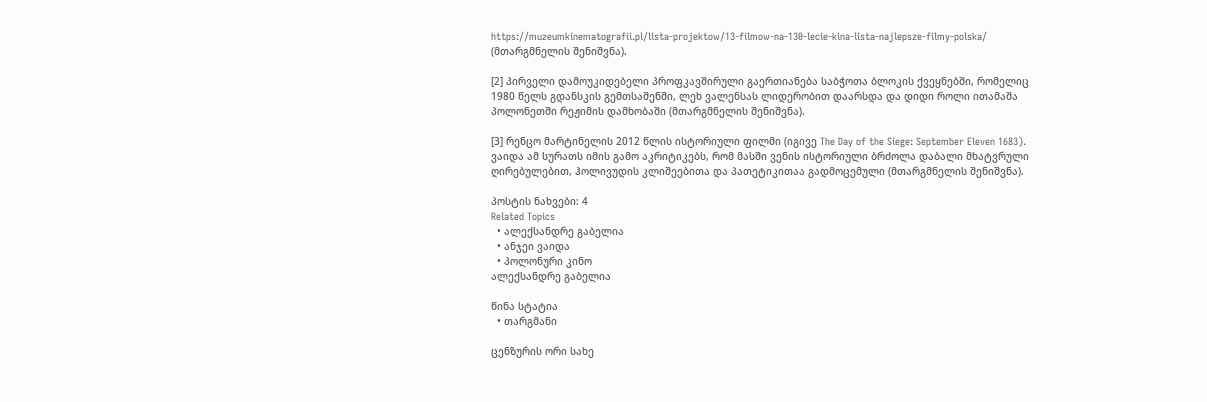https://muzeumkinematografii.pl/lista-projektow/13-filmow-na-130-lecie-kina-lista-najlepsze-filmy-polska/ (მთარგმნელის შენიშვნა).

[2] პირველი დამოუკიდებელი პროფკავშირული გაერთიანება საბჭოთა ბლოკის ქვეყნებში, რომელიც 1980 წელს გდანსკის გემთსაშენში, ლეხ ვალენსას ლიდერობით დაარსდა და დიდი როლი ითამაშა პოლონეთში რეჟიმის დამხობაში (მთარგმნელის შენიშვნა).

[3] რენცო მარტინელის 2012 წლის ისტორიული ფილმი (იგივე The Day of the Siege: September Eleven 1683). ვაიდა ამ სურათს იმის გამო აკრიტიკებს, რომ მასში ვენის ისტორიული ბრძოლა დაბალი მხატვრული ღირებულებით, ჰოლივუდის კლიშეებითა და პათეტიკითაა გადმოცემული (მთარგმნელის შენიშვნა).

პოსტის ნახვები: 4
Related Topics
  • ალექსანდრე გაბელია
  • ანჯეი ვაიდა
  • პოლონური კინო
ალექსანდრე გაბელია

წინა სტატია
  • თარგმანი

ცენზურის ორი სახე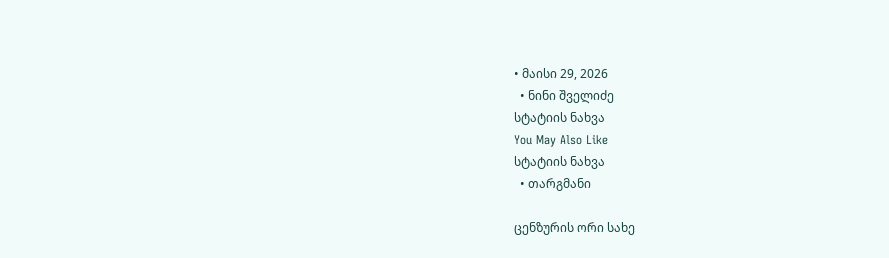• მაისი 29, 2026
  • ნინი შველიძე
სტატიის ნახვა
You May Also Like
სტატიის ნახვა
  • თარგმანი

ცენზურის ორი სახე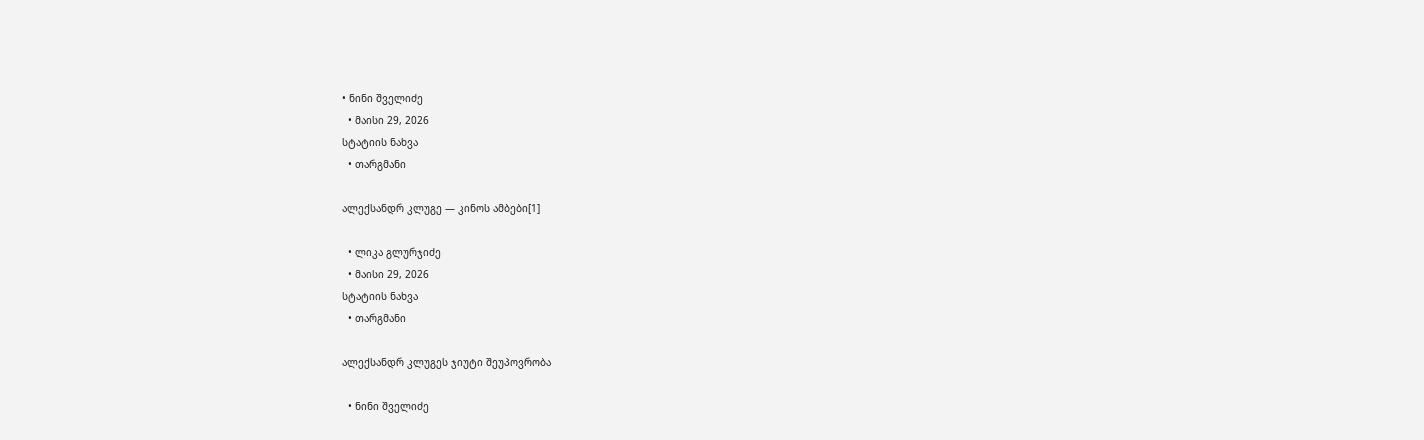• ნინი შველიძე
  • მაისი 29, 2026
სტატიის ნახვა
  • თარგმანი

ალექსანდრ კლუგე — კინოს ამბები[1]

  • ლიკა გლურჯიძე
  • მაისი 29, 2026
სტატიის ნახვა
  • თარგმანი

ალექსანდრ კლუგეს ჯიუტი შეუპოვრობა

  • ნინი შველიძე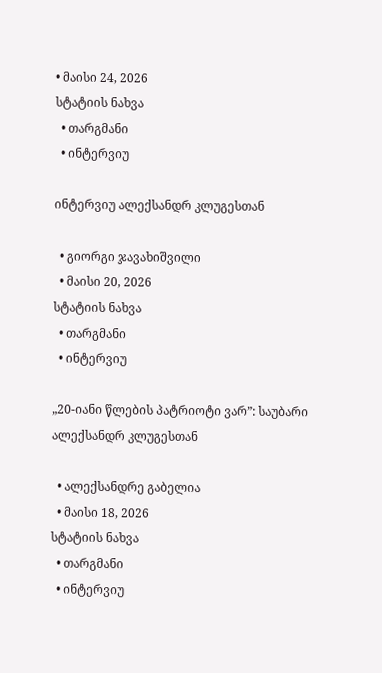• მაისი 24, 2026
სტატიის ნახვა
  • თარგმანი
  • ინტერვიუ

ინტერვიუ ალექსანდრ კლუგესთან

  • გიორგი ჯავახიშვილი
  • მაისი 20, 2026
სტატიის ნახვა
  • თარგმანი
  • ინტერვიუ

„20-იანი წლების პატრიოტი ვარ”: საუბარი ალექსანდრ კლუგესთან

  • ალექსანდრე გაბელია
  • მაისი 18, 2026
სტატიის ნახვა
  • თარგმანი
  • ინტერვიუ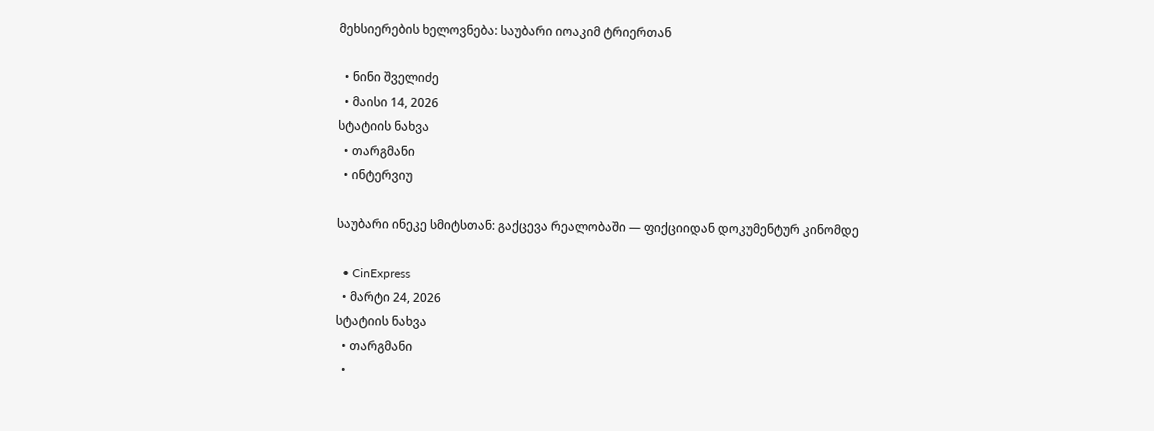მეხსიერების ხელოვნება: საუბარი იოაკიმ ტრიერთან

  • ნინი შველიძე
  • მაისი 14, 2026
სტატიის ნახვა
  • თარგმანი
  • ინტერვიუ

საუბარი ინეკე სმიტსთან: გაქცევა რეალობაში — ფიქციიდან დოკუმენტურ კინომდე

  • CinExpress
  • მარტი 24, 2026
სტატიის ნახვა
  • თარგმანი
  •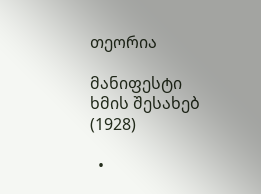თეორია

მანიფესტი ხმის შესახებ (1928)

  •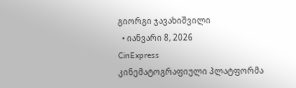გიორგი ჯავახიშვილი
  • იანვარი 8, 2026
CinExpress
კინემატოგრაფიული პლატფორმა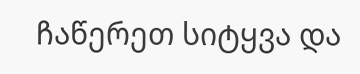ჩაწერეთ სიტყვა და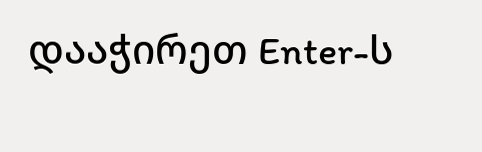დააჭირეთ Enter-ს